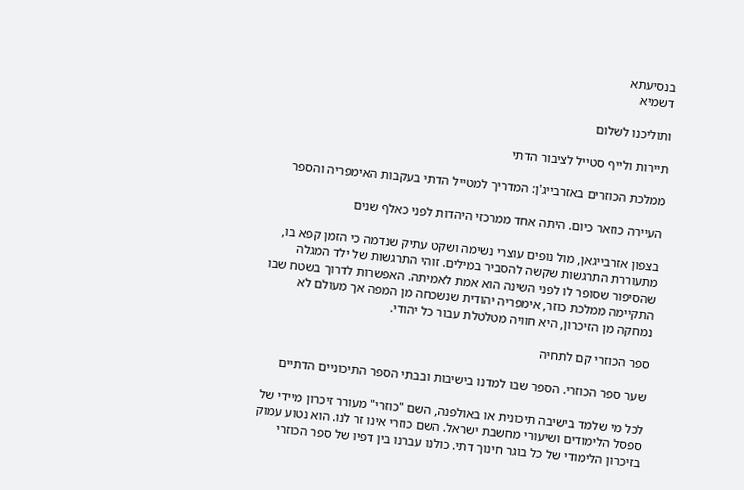בנסיעתא
דשמיא

ותוליכנו לשלום

תיירות ולייף סטייל לציבור הדתי

ממלכת הכוזרים באזרבייג'ן: המדריך למטייל הדתי בעקבות האימפריה והספר

העיירה כוזאר כיום. היתה אחד ממרכזי היהדות לפני כאלף שנים

בצפון אזרבייגאן, מול נופים עוצרי נשימה ושקט עתיק שנדמה כי הזמן קפא בו, מתעוררת התרגשות שקשה להסביר במילים. זוהי התרגשות של ילד המגלה שהסיפור שסופר לו לפני השינה הוא אמת לאמיתה. האפשרות לדרוך בשטח שבו התקיימה ממלכת כוזר, אימפריה יהודית שנשכחה מן המפה אך מעולם לא נמחקה מן הזיכרון, היא חוויה מטלטלת עבור כל יהודי.

ספר הכוזרי קם לתחיה

שער ספר הכוזרי. הספר שבו למדנו בישיבות ובבתי הספר התיכוניים הדתיים

לכל מי שלמד בישיבה תיכונית או באולפנה, השם "כוזרי" מעורר זיכרון מיידי של ספסל הלימודים ושיעורי מחשבת ישראל. השם כוזרי אינו זר לנו. הוא נטוע עמוק בזיכרון הלימודי של כל בוגר חינוך דתי. כולנו עברנו בין דפיו של ספר הכוזרי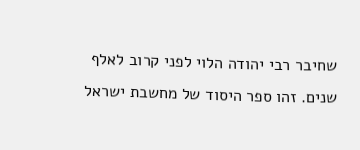שחיבר רבי יהודה הלוי לפני קרוב לאלף שנים. זהו ספר היסוד של מחשבת ישראל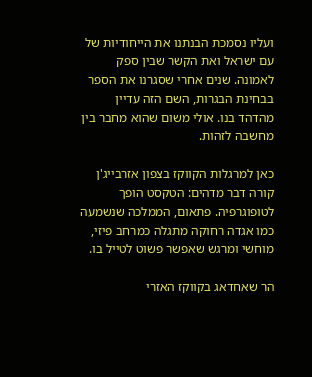ועליו נסמכת הבנתנו את הייחודיות של עם ישראל ואת הקשר שבין ספק לאמונה. שנים אחרי שסגרנו את הספר בבחינת הבגרות, השם הזה עדיין מהדהד בנו. אולי משום שהוא מחבר בין מחשבה לזהות.

כאן למרגלות הקווקז בצפון אזרבייג'ן קורה דבר מדהים: הטקסט הופך לטופוגרפיה. פתאום, הממלכה שנשמעה כמו אגדה רחוקה מתגלה כמרחב פיזי, מוחשי ומרגש שאפשר פשוט לטייל בו.

הר שאחדאג בקווקז האזרי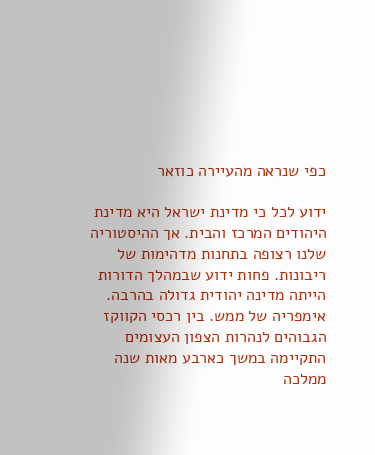כפי שנראה מהעיירה כוזאר

ידוע לכל כי מדינת ישראל היא מדינת היהודים המרכז והבית. אך ההיסטוריה שלנו רצופה בתחנות מדהימות של ריבונות. פחות ידוע שבמהלך הדורות הייתה מדינה יהודית גדולה בהרבה. אימפריה של ממש. בין רכסי הקווקז הגבוהים לנהרות הצפון העצומים התקיימה במשך כארבע מאות שנה ממלכה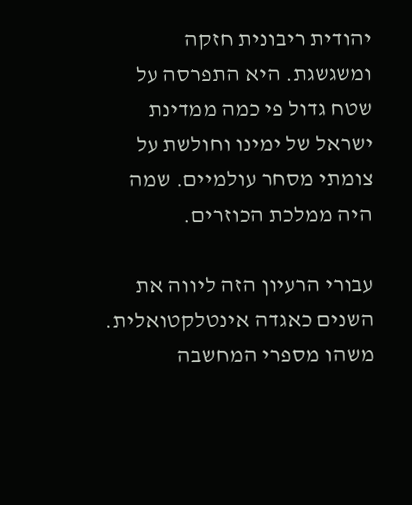יהודית ריבונית חזקה ומשגשגת. היא התפרסה על שטח גדול פי כמה ממדינת ישראל של ימינו וחולשת על צומתי מסחר עולמיים. שמה היה ממלכת הכוזרים.

עבורי הרעיון הזה ליווה את השנים כאגדה אינטלקטואלית. משהו מספרי המחשבה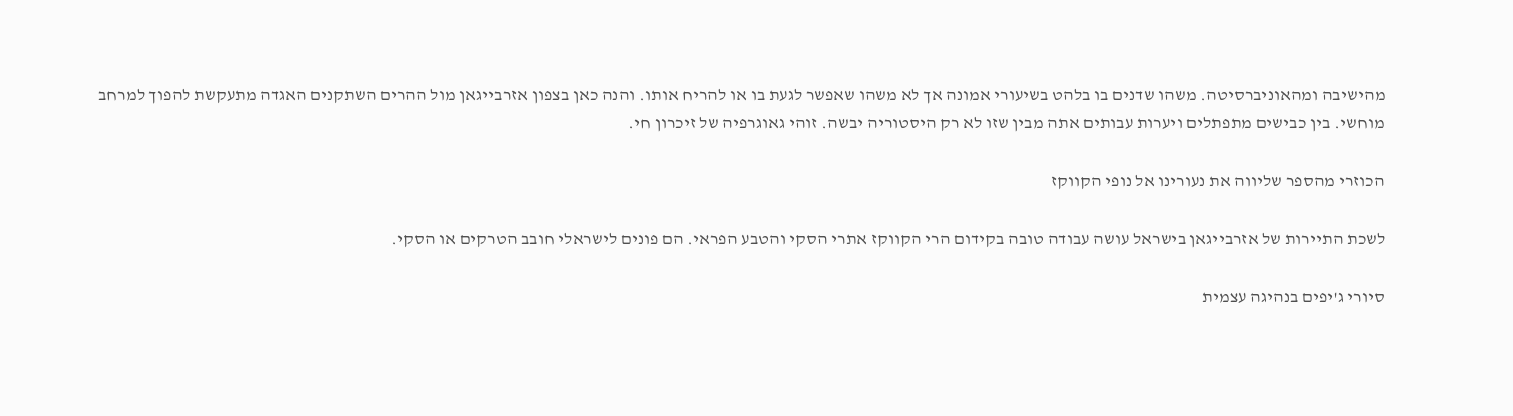מהישיבה ומהאוניברסיטה. משהו שדנים בו בלהט בשיעורי אמונה אך לא משהו שאפשר לגעת בו או להריח אותו. והנה כאן בצפון אזרבייגאן מול ההרים השתקנים האגדה מתעקשת להפוך למרחב מוחשי. בין כבישים מתפתלים ויערות עבותים אתה מבין שזו לא רק היסטוריה יבשה. זוהי גאוגרפיה של זיכרון חי.

הכוזרי מהספר שליווה את נעורינו אל נופי הקווקז

לשכת התיירות של אזרבייגאן בישראל עושה עבודה טובה בקידום הרי הקווקז אתרי הסקי והטבע הפראי. הם פונים לישראלי חובב הטרקים או הסקי.

סיורי ג'יפים בנהיגה עצמית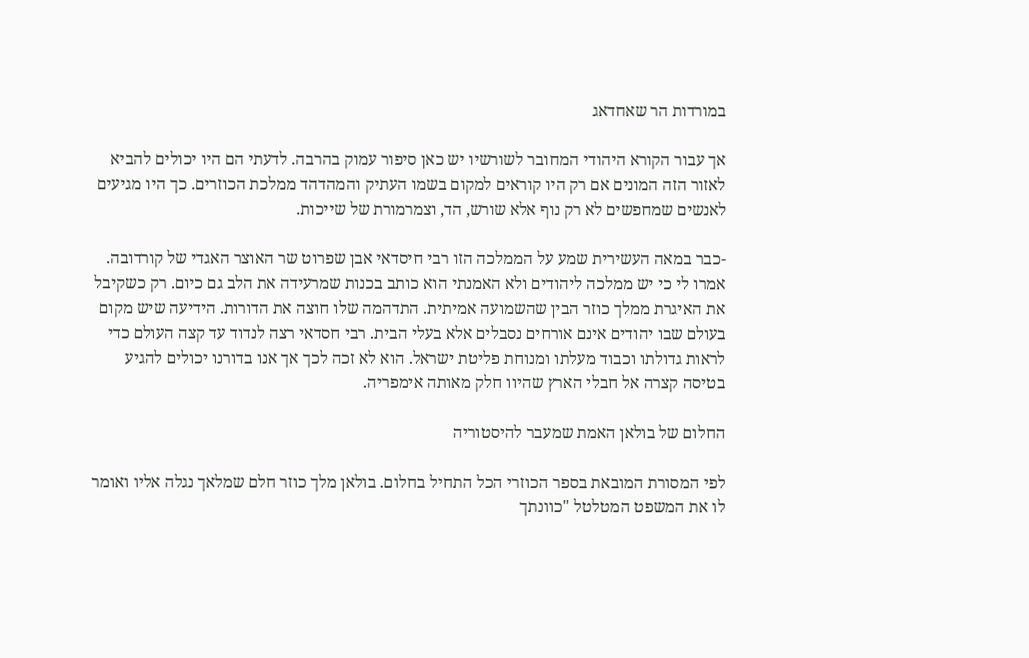במורדות הר שאחדאג

אך עבור הקורא היהודי המחובר לשורשיו יש כאן סיפור עמוק בהרבה. לדעתי הם היו יכולים להביא לאזור הזה המונים אם רק היו קוראים למקום בשמו העתיק והמהדהד ממלכת הכוזרים. כך היו מגיעים לאנשים שמחפשים לא רק נוף אלא שורש, הד, וצמרמורת של שייכות.

-כבר במאה העשירית שמע על הממלכה הזו רבי חיסדאי אבן שפרוט שר האוצר האגדי של קורדובה. אמרו לי כי יש ממלכה ליהודים ולא האמנתי הוא כותב בכנות שמרעידה את הלב גם כיום. רק כשקיבל את האיגרת ממלך כוזר הבין שהשמועה אמיתית. התדהמה שלו חוצה את הדורות. הידיעה שיש מקום בעולם שבו יהודים אינם אורחים נסבלים אלא בעלי הבית. רבי חסדאי רצה לנדוד עד קצה העולם כדי לראות גדולתו וכבוד מעלתו ומנוחת פליטת ישראל. הוא לא זכה לכך אך אנו בדורנו יכולים להגיע בטיסה קצרה אל חבלי הארץ שהיוו חלק מאותה אימפריה.

החלום של בולאן האמת שמעבר להיסטוריה

לפי המסורת המובאת בספר הכוזרי הכל התחיל בחלום. בולאן מלך כוזר חלם שמלאך נגלה אליו ואומר לו את המשפט המטלטל "כוונתך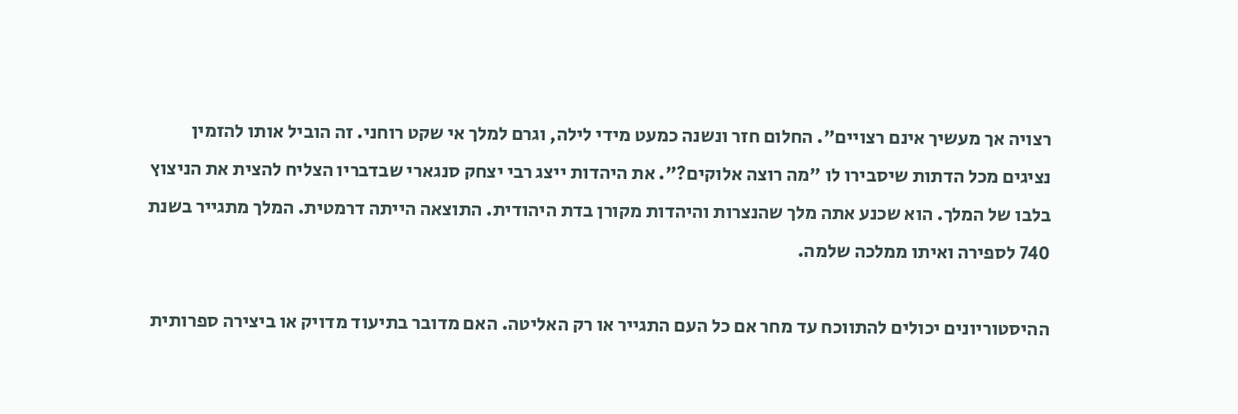רצויה אך מעשיך אינם רצויים". החלום חזר ונשנה כמעט מידי לילה, וגרם למלך אי שקט רוחני. זה הוביל אותו להזמין נציגים מכל הדתות שיסבירו לו "מה רוצה אלוקים?". את היהדות ייצג רבי יצחק סנגארי שבדבריו הצליח להצית את הניצוץ בלבו של המלך. הוא שכנע אתה מלך שהנצרות והיהדות מקורן בדת היהודית. התוצאה הייתה דרמטית. המלך מתגייר בשנת 740 לספירה ואיתו ממלכה שלמה.

ההיסטוריונים יכולים להתווכח עד מחר אם כל העם התגייר או רק האליטה. האם מדובר בתיעוד מדויק או ביצירה ספרותית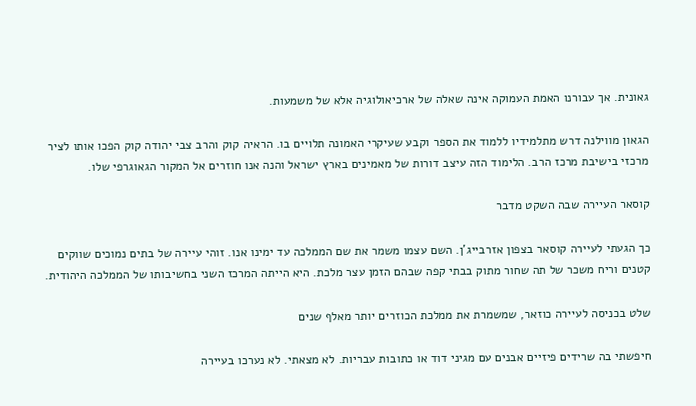גאונית. אך עבורנו האמת העמוקה אינה שאלה של ארכיאולוגיה אלא של משמעות.

הגאון מווילנה דרש מתלמידיו ללמוד את הספר וקבע שעיקרי האמונה תלויים בו. הראיה קוק והרב צבי יהודה קוק הפכו אותו לציר מרכזי בישיבת מרכז הרב. הלימוד הזה עיצב דורות של מאמינים בארץ ישראל והנה אנו חוזרים אל המקור הגאוגרפי שלו.

קוסאר העיירה שבה השקט מדבר

כך הגעתי לעיירה קוסאר בצפון אזרבייג'ן. השם עצמו משמר את שם הממלכה עד ימינו אנו. זוהי עיירה של בתים נמוכים שווקים קטנים וריח משכר של תה שחור מתוק בבתי קפה שבהם הזמן עצר מלכת. היא הייתה המרכז השני בחשיבותו של הממלכה היהודית.

שלט בכניסה לעיירה כוזאר, שמשמרת את ממלכת הכוזרים יותר מאלף שנים

חיפשתי בה שרידים פיזיים אבנים עם מגיני דוד או כתובות עבריות. לא מצאתי. לא נערכו בעיירה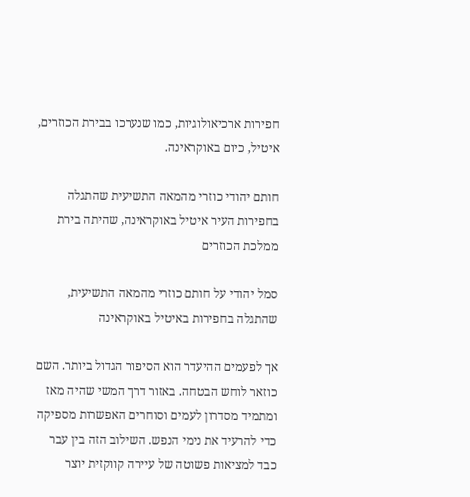חפירות ארכיאולוגיות, כמו שנערכו בבירת הכוזרים, איטיל, כיום באוקראינה.

חותם יהודי כוזרי מהמאה התשיעית שהתגלה בחפירות העיר איטיל באוקראינה, שהיתה בירת ממלכת הכוזרים

סמל יהודי על חותם כוזרי מהמאה התשיעית, שהתגלה בחפירות באיטיל באוקראינה

אך לפעמים ההיעדר הוא הסיפור הגדול ביותר. השם כוזאר לוחש הבטחה. באזור דרך המשי שהיה מאז ומתמיד מסדרון לעמים וסוחרים האפשרות מספיקה כדי להרעיד את נימי הנפש. השילוב הזה בין עבר כבד למציאות פשוטה של עיירה קווקזית יוצר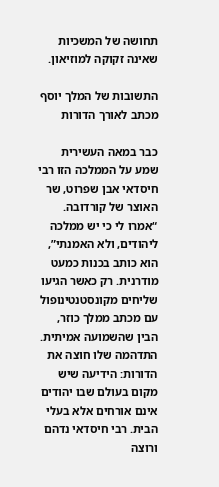תחושה של המשכיות שאינה זקוקה למוזיאון.

התשובות של המלך יוסף מכתב לאורך הדורות

כבר במאה העשירית שמע על הממלכה הזו רבי חיסדאי אבן שפרוט, שר האוצר של קורדובה. “אמרו לי כי יש ממלכה ליהודים, ולא האמנתי”, הוא כותב בכנות כמעט מודרנית. רק כאשר הגיעו שליחים מקונסטנטינופול עם מכתב ממלך כוזר, הבין שהשמועה אמיתית. התדהמה שלו חוצה את הדורות: הידיעה שיש מקום בעולם שבו יהודים אינם אורחים אלא בעלי הבית. רבי חיסדאי נדהם ורוצה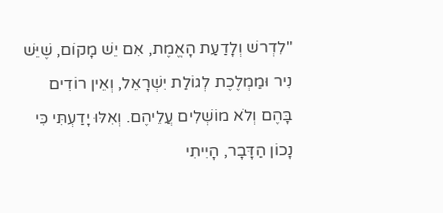"לִדְרשׁ וְלָדַעַת הָאֱמֶת, אִם יֵשׁ מָקוֹם, שֶׁיֵּשׁ נִיר וּמַמְלֶכֶת לְגוֹלַת יִשְׁרָאֵל, וְאֵין רוֹדִים בָּהֶם וְלֹא מוֹשְׁלִים עֲלֵיהֶם. וְאִלּוּ יָדַעְתִּי כִּי נָכוֹן הַדָּבָר, הָיִיתִי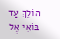הוֹלֵךְ עַד בּוֹאִי אֶל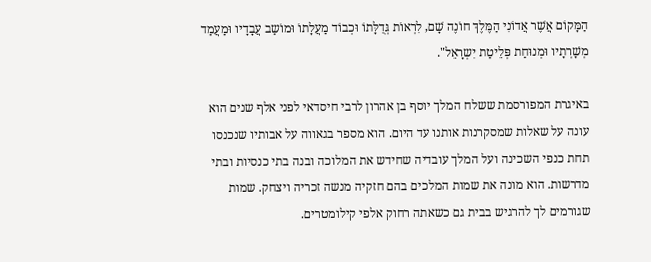הַמָּקוֹם אֲשֶׁר אֲדוֹנִי הַמֶּלֶךְ חוֹנֶה שָׁם, לִרְאוֹת גְּדֻלָּתוֹ וּכְבוֹד מַעֲלָתוֹ וּמוֹשַב עֲבָדָיו וּמַעֲמַד מְשָׁרְתָיו וּמְנוּחַת פְּלֵיטַת יִשְרָאֵל".

באיגרת המפורסמת ששלח המלך יוסף בן אהרון לרבי חיסדאי לפני אלף שנים הוא עונה על שאלות שמסקרנות אותנו עד היום. הוא מספר בגאווה על אבותיו שנכנסו תחת כנפי השכינה ועל המלך עובדיה שחידש את המלוכה ובנה בתי כנסיות ובתי מדרשות. הוא מונה את שמות המלכים בהם חזקיה מנשה זכריה ויצחק. שמות שגורמים לך להרגיש בבית גם כשאתה רחוק אלפי קילומטרים.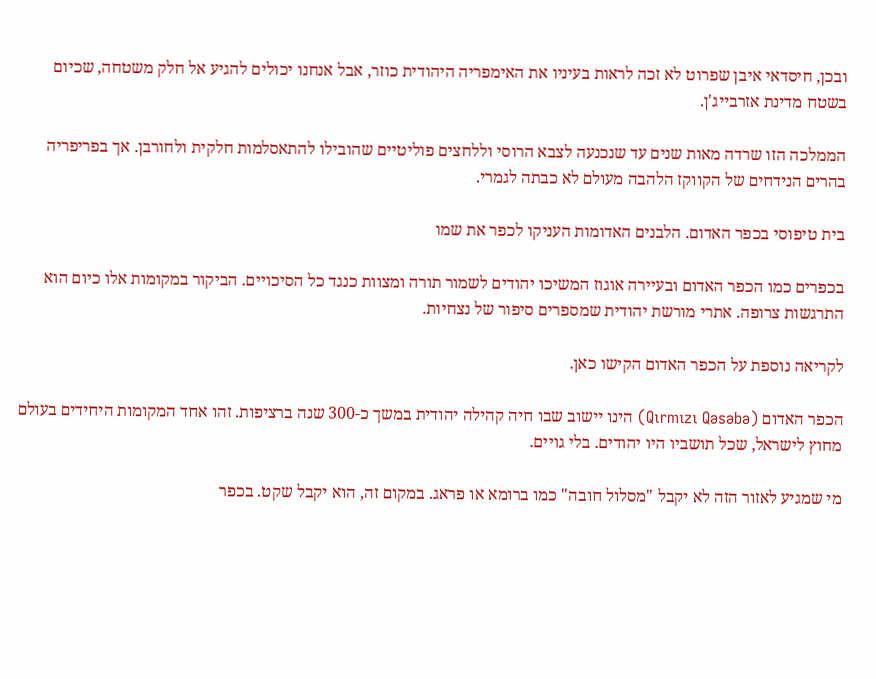ובכן, חיסדאי איבן שפרוט לא זכה לראות בעיניו את האימפריה היהודית כוזר, אבל אנחנו יכולים להגיע אל חלק משטחה, שכיום בשטח מדינת אזרבייג'ן.

הממלכה הזו שרדה מאות שנים עד שנכנעה לצבא הרוסי וללחצים פוליטיים שהובילו להתאסלמות חלקית ולחורבן. אך בפריפריה בהרים הנידחים של הקווקז הלהבה מעולם לא כבתה לגמרי.

בית טיפוסי בכפר האדום. הלבנים האדומות העניקו לכפר את שמו

בכפרים כמו הכפר האדום ובעיירה אוגוז המשיכו יהודים לשמור תורה ומצוות כנגד כל הסיכויים. הביקור במקומות אלו כיום הוא התרגשות צרופה. אתרי מורשת יהודית שמספרים סיפור של נצחיות.

לקריאה נוספת על הכפר האדום הקישו כאן.

הכפר האדום (Qırmızı Qəsəbə) הינו יישוב שבו חיה קהילה יהודית במשך כ-300 שנה ברציפות. זהו אחד המקומות היחידים בעולם מחוץ לישראל, שכל תושביו היו יהודים. בלי גויים.

מי שמגיע לאזור הזה לא יקבל "מסלול חובה" כמו ברומא או פראג. במקום זה, הוא יקבל שקט. בכפר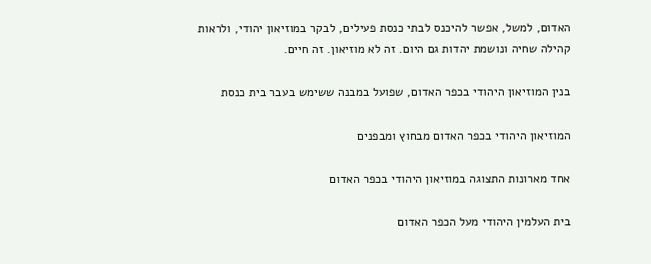האדום, למשל, אפשר להיכנס לבתי כנסת פעילים, לבקר במוזיאון יהודי, ולראות קהילה שחיה ונושמת יהדות גם היום. זה לא מוזיאון. זה חיים.

בנין המוזיאון היהודי בכפר האדום, שפועל במבנה ששימש בעבר בית כנסת

המוזיאון היהודי בכפר האדום מבחוץ ומבפנים

אחד מארונות התצוגה במוזיאון היהודי בכפר האדום

בית העלמין היהודי מעל הכפר האדום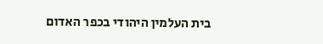בית העלמין היהודי בכפר האדום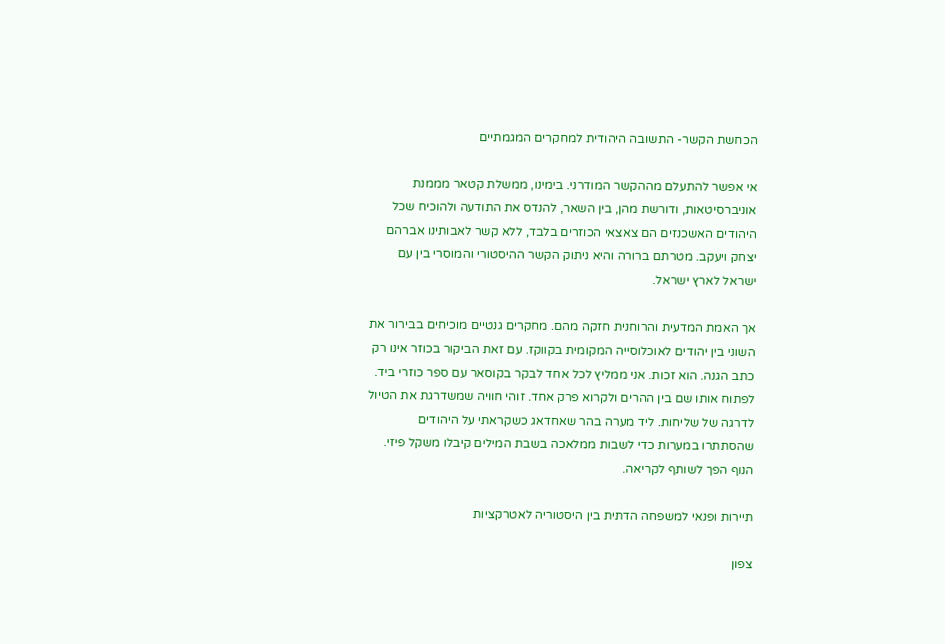הכחשת הקשר- התשובה היהודית למחקרים המגמתיים

אי אפשר להתעלם מההקשר המודרני. בימינו, ממשלת קטאר מממנת אוניברסיטאות, ודורשת מהן, בין השאר, להנדס את התודעה ולהוכיח שכל היהודים האשכנזים הם צאצאי הכוזרים בלבד, ללא קשר לאבותינו אברהם יצחק ויעקב. מטרתם ברורה והיא ניתוק הקשר ההיסטורי והמוסרי בין עם ישראל לארץ ישראל.

אך האמת המדעית והרוחנית חזקה מהם. מחקרים גנטיים מוכיחים בבירור את השוני בין יהודים לאוכלוסייה המקומית בקווקז. עם זאת הביקור בכוזר אינו רק כתב הגנה. הוא זכות. אני ממליץ לכל אחד לבקר בקוסאר עם ספר כוזרי ביד. לפתוח אותו שם בין ההרים ולקרוא פרק אחד. זוהי חוויה שמשדרגת את הטיול לדרגה של שליחות. ליד מערה בהר שאחדאג כשקראתי על היהודים שהסתתרו במערות כדי לשבות ממלאכה בשבת המילים קיבלו משקל פיזי. הנוף הפך לשותף לקריאה.

תיירות ופנאי למשפחה הדתית בין היסטוריה לאטרקציות

צפון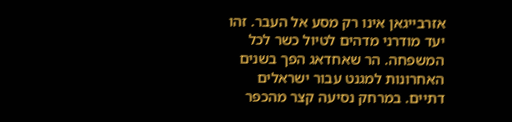אזרבייגאן אינו רק מסע אל העבר. זהו יעד מודרני מדהים לטיול כשר לכל המשפחה. הר שאחדאג הפך בשנים האחרונות למגנט עבור ישראלים דתיים. במרחק נסיעה קצר מהכפר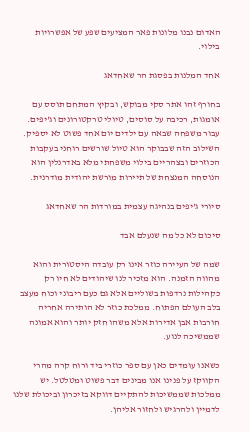האדום נבנו מלונות פאר המציעים שפע של אפשרויות בילוי.

אחד המלנות בפסגת הר שאחדאג

בחורף זהו אתר סקי מבוקש, ובקיץ המתחם תוסס עם אומגות, רכיבה על סוסים, טיולי טרקטורונים וג'יפים. עבור משפחה שבאה עם ילדים יום אחד פשוט לא יספיק. השילוב הזה שבבוקר הוא טיול שורשים רוחני בעקבות הכוזרים ובצהריים בילוי משפחתי מלא באדרנלין הוא הנוסחה המנצחת של תיירות מורשת יהודית מודרנית.

סיורי ג'יפים בנהיגה עצמית במורדות הר שאחדאג

סיכום לא כל מה שנעלם אבד

שמה של העיירה כוזר אינו רק עובדה היסטורית והוא מהווה הזמנה. הוא מזכיר לנו שיהודים לא חיו רק כקהילות נרדפות בשוליים אלא גם כעם ריבוני וכוח מעצב בלב העולם הפתוח. ממלכת כוזר לא הותירה אחריה חורבות אבן אדירות אלא משהו חזק יותר והוא אמונה שממשיכה לנוע.

כשאנו עומדים כאן עם ספר כוזרי ביד ורוח קרה מהרי הקווקז על פנינו אנו מבינים דבר פשוט ומטלטל. יש ממלכות שממשיכות להתקיים דווקא בזיכרון וביכולת שלנו לדמיין ולהרגיש ולחזור אליהן.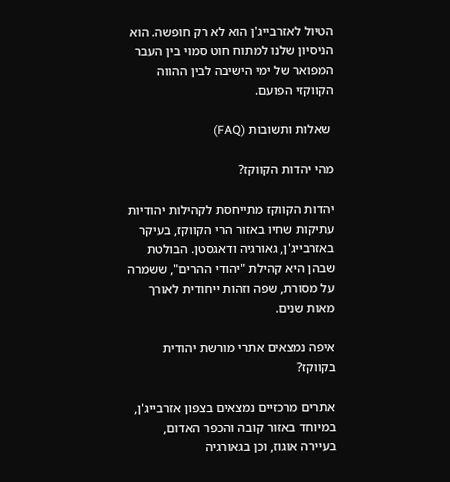הטיול לאזרבייג'ן הוא לא רק חופשה. הוא הניסיון שלנו למתוח חוט סמוי בין העבר המפואר של ימי הישיבה לבין ההווה הקווקזי הפועם.

 שאלות ותשובות (FAQ)

מהי יהדות הקווקז?

יהדות הקווקז מתייחסת לקהילות יהודיות עתיקות שחיו באזור הרי הקווקז, בעיקר באזרבייג'ן, גאורגיה ודאגסטן. הבולטת שבהן היא קהילת "יהודי ההרים", ששמרה על מסורת, שפה וזהות ייחודית לאורך מאות שנים.

איפה נמצאים אתרי מורשת יהודית בקווקז?

אתרים מרכזיים נמצאים בצפון אזרבייג'ן, במיוחד באזור קובה והכפר האדום, בעיירה אוגוז, וכן בגאורגיה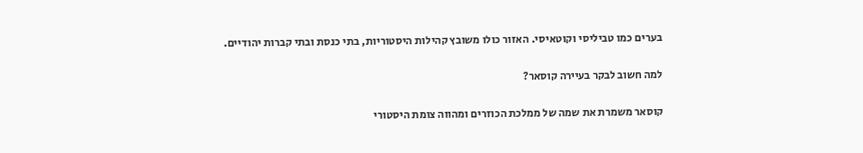בערים כמו טביליסי וקוטאיסי. האזור כולו משובץ קהילות היסטוריות, בתי כנסת ובתי קברות יהודיים.

למה חשוב לבקר בעיירה קוסאר?

קוסאר משמרת את שמה של ממלכת הכוזרים ומהווה צומת היסטורי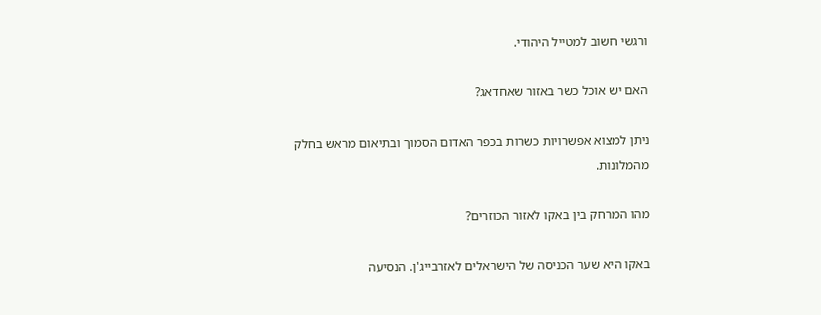ורגשי חשוב למטייל היהודי.

האם יש אוכל כשר באזור שאחדאג?

ניתן למצוא אפשרויות כשרות בכפר האדום הסמוך ובתיאום מראש בחלק מהמלונות.

מהו המרחק בין באקו לאזור הכוזרים?

באקו היא שער הכניסה של הישראלים לאזרבייג'ן. הנסיעה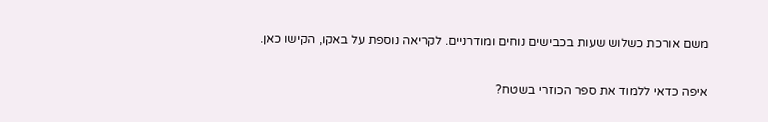משם אורכת כשלוש שעות בכבישים נוחים ומודרניים. לקריאה נוספת על באקו, הקישו כאן.

איפה כדאי ללמוד את ספר הכוזרי בשטח?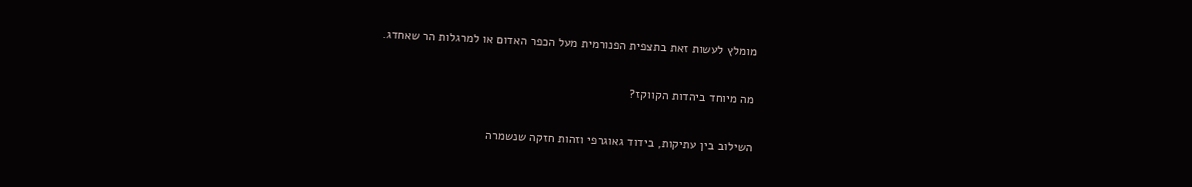מומלץ לעשות זאת בתצפית הפנורמית מעל הכפר האדום או למרגלות הר שאחדג.

מה מיוחד ביהדות הקווקז?

השילוב בין עתיקות, בידוד גאוגרפי וזהות חזקה שנשמרה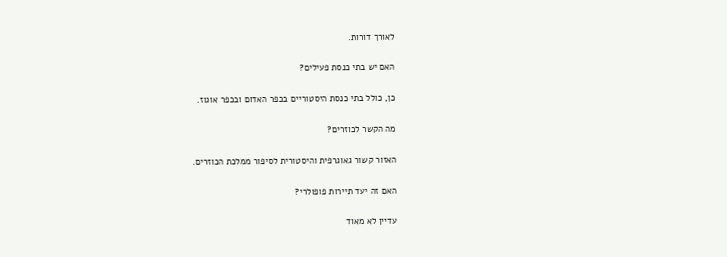לאורך דורות.

האם יש בתי כנסת פעילים?

כן, כולל בתי כנסת היסטוריים בכפר האדום ובכפר אוגוז.

מה הקשר לכוזרים?

האזור קשור גאוגרפית והיסטורית לסיפור ממלכת הכוזרים.

האם זה יעד תיירות פופולרי?

עדיין לא מאוד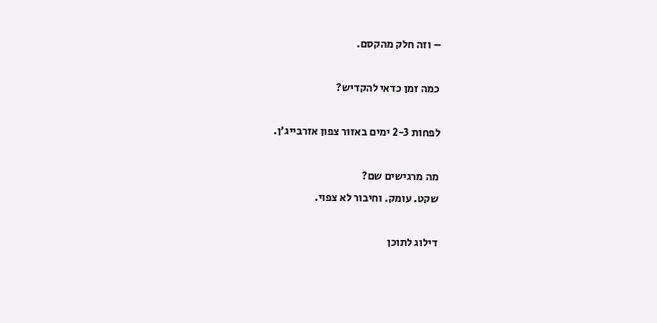– וזה חלק מהקסם.

כמה זמן כדאי להקדיש?

לפחות 2-3 ימים באזור צפון אזרבייג'ן.

מה מרגישים שם?
שקט. עומק. וחיבור לא צפוי.

דילוג לתוכן